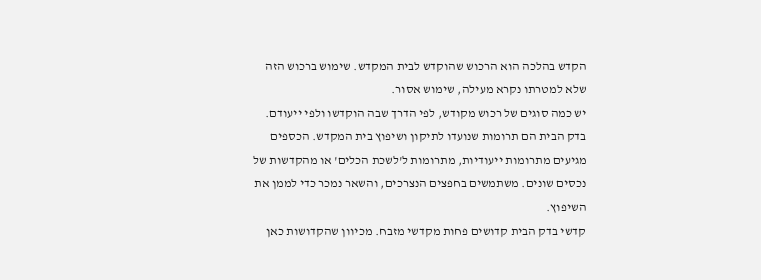הקדש בהלכה הוא הרכוש שהוקדש לבית המקדש. שימוש ברכוש הזה שלא למטרתו נקרא מעילה, שימוש אסור.
יש כמה סוגים של רכוש מקודש, לפי הדרך שבה הוקדשו ולפי ייעודם.
בדק הבית הם תרומות שנועדו לתיקון ושיפוץ בית המקדש. הכספים מגיעים מתרומות ייעודיות, מתרומות ל'לשכת הכלים' או מהקדשות של נכסים שונים. משתמשים בחפצים הנצרכים, והשאר נמכר כדי לממן את השיפוץ.
קדשי בדק הבית קדושים פחות מקדשי מזבח. מכיוון שהקדושות כאן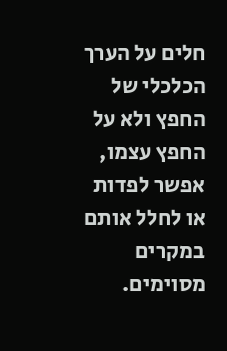חלים על הערך הכלכלי של החפץ ולא על החפץ עצמו, אפשר לפדות או לחלל אותם במקרים מסוימים.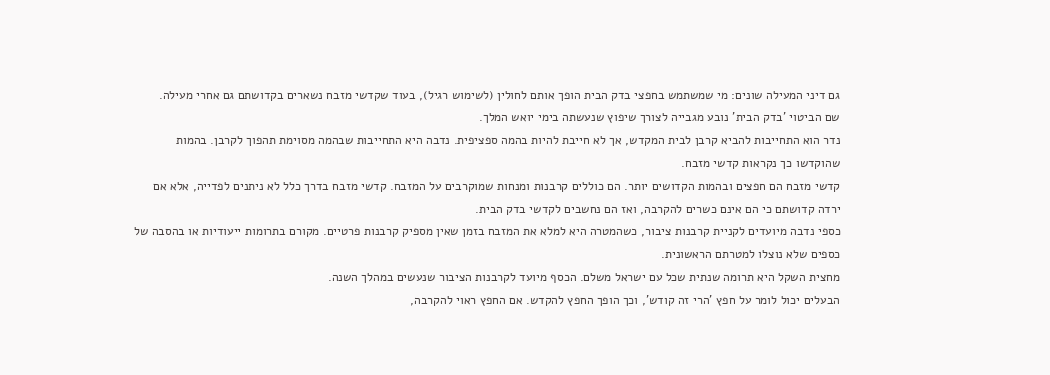גם דיני המעילה שונים: מי שמשתמש בחפצי בדק הבית הופך אותם לחולין (לשימוש רגיל), בעוד שקדשי מזבח נשארים בקדושתם גם אחרי מעילה.
שם הביטוי 'בדק הבית' נובע מגבייה לצורך שיפוץ שנעשתה בימי יואש המלך.
נדר הוא התחייבות להביא קרבן לבית המקדש, אך לא חייבת להיות בהמה ספציפית. נדבה היא התחייבות שבהמה מסוימת תהפוך לקרבן. בהמות שהוקדשו כך נקראות קדשי מזבח.
קדשי מזבח הם חפצים ובהמות הקדושים יותר. הם כוללים קרבנות ומנחות שמוקרבים על המזבח. קדשי מזבח בדרך כלל לא ניתנים לפדייה, אלא אם ירדה קדושתם כי הם אינם כשרים להקרבה, ואז הם נחשבים לקדשי בדק הבית.
כספי נדבה מיועדים לקניית קרבנות ציבור, כשהמטרה היא למלא את המזבח בזמן שאין מספיק קרבנות פרטיים. מקורם בתרומות ייעודיות או בהסבה של כספים שלא נוצלו למטרתם הראשונית.
מחצית השקל היא תרומה שנתית שכל עם ישראל משלם. הכסף מיועד לקרבנות הציבור שנעשים במהלך השנה.
הבעלים יכול לומר על חפץ 'הרי זה קודש', וכך הופך החפץ להקדש. אם החפץ ראוי להקרבה,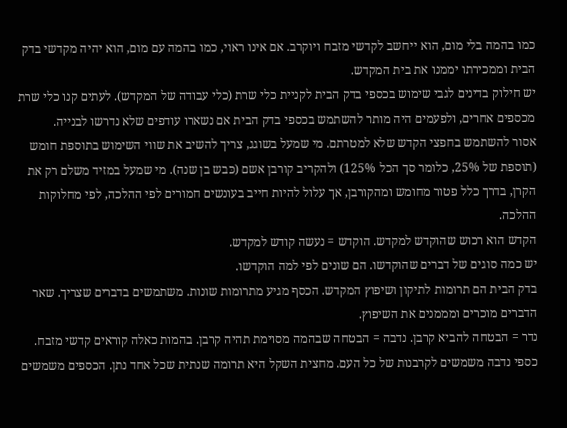כמו בהמה בלי מום, הוא ייחשב לקדשי מזבח ויוקרב. אם אינו ראוי, כמו בהמה עם מום, הוא יהיה מקדשי בדק הבית וממכירתו יממנו את בית המקדש.
יש חילוק בדינים לגבי שימוש בכספי בדק הבית לקניית כלי שרת (כלי עבודה של המקדש). לעתים קנו כלי שרת מכספים אחרים, ולפעמים היה מותר להשתמש בכספי בדק הבית אם נשארו עודפים שלא נדרשו לבנייה.
אסור להשתמש בחפצי הקדש שלא למטרתם. מי שמעל בשוגג, צריך להשיב את שווי השימוש בתוספת חומש (תוספת של 25%, כלומר סך הכל 125%) ולהקריב קורבן אשם (כּבש בן שנה). מי שמעל במזיד משלם רק את הקרן, בדרך כלל פטור מחומש ומהקורבן, אך עלול להיות חייב בעונשים חמורים לפי ההלכה, לפי מחלוקות ההלכה.
הקדש הוא רכוש שהוקדש למקדש. הוקדש = נעשה קודש למקדש.
יש כמה סוגים של דברים שהוקדשו. הם שונים לפי למה הוקדשו.
בדק הבית הם תרומות לתיקון ושיפוץ המקדש. הכסף מגיע מתרומות שונות. משתמשים בדברים שצריך. שאר הדברים מוכרים ומממנים את השיפוץ.
נדר = הבטחה להביא קרבן. נדבה = הבטחה שבהמה מסוימת תהיה קרבן. בהמות כאלה קוראים קדשי מזבח.
כספי נדבה משמשים לקרבנות של כל העם. מחצית השקל היא תרומה שנתית שכל אחד נתן. הכספים משמשים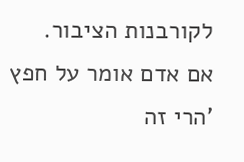לקורבנות הציבור.
אם אדם אומר על חפץ 'הרי זה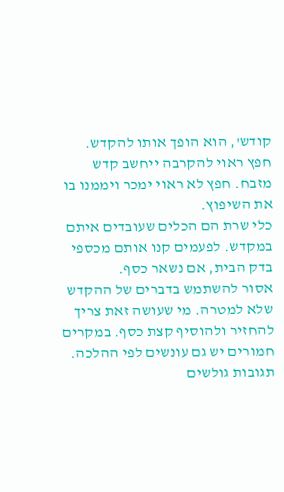קודש', הוא הופך אותו להקדש. חפץ ראוי להקרבה ייחשב קדש מזבח. חפץ לא ראוי ימכר ויממנו בו את השיפוץ.
כלי שרת הם הכלים שעובדים איתם במקדש. לפעמים קנו אותם מכספי בדק הבית, אם נשאר כסף.
אסור להשתמש בדברים של ההקדש שלא למטרה. מי שעושה זאת צריך להחזיר ולהוסיף קצת כסף. במקרים חמורים יש גם עונשים לפי ההלכה.
תגובות גולשים